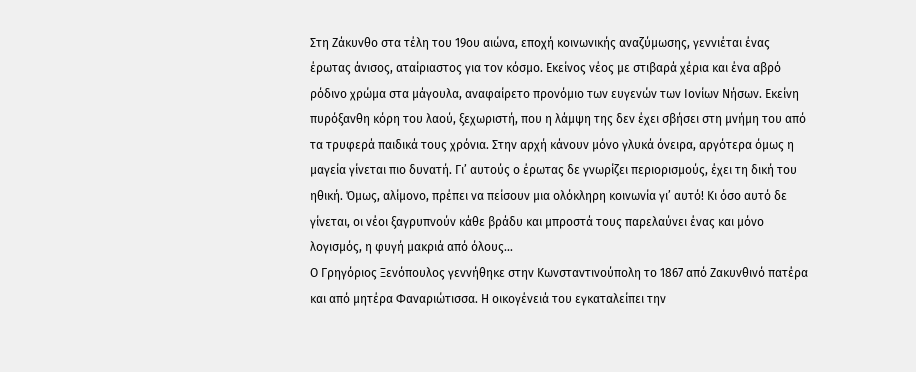Στη Ζάκυνθο στα τέλη του 19ου αιώνα, εποχή κοινωνικής αναζύμωσης, γεννιέται ένας έρωτας άνισος, αταίριαστος για τον κόσμο. Εκείνος νέος με στιβαρά χέρια και ένα αβρό ρόδινο χρώμα στα μάγουλα, αναφαίρετο προνόμιο των ευγενών των Ιονίων Νήσων. Εκείνη πυρόξανθη κόρη του λαού, ξεχωριστή, που η λάμψη της δεν έχει σβήσει στη μνήμη του από τα τρυφερά παιδικά τους χρόνια. Στην αρχή κάνουν μόνο γλυκά όνειρα, αργότερα όμως η μαγεία γίνεται πιο δυνατή. Γι’ αυτούς ο έρωτας δε γνωρίζει περιορισμούς, έχει τη δική του ηθική. Όμως, αλίμονο, πρέπει να πείσουν μια ολόκληρη κοινωνία γι’ αυτό! Κι όσο αυτό δε γίνεται, οι νέοι ξαγρυπνούν κάθε βράδυ και μπροστά τους παρελαύνει ένας και μόνο λογισμός, η φυγή μακριά από όλους...
Ο Γρηγόριος Ξενόπουλος γεννήθηκε στην Κωνσταντινούπολη το 1867 από Ζακυνθινό πατέρα και από μητέρα Φαναριώτισσα. Η οικογένειά του εγκαταλείπει την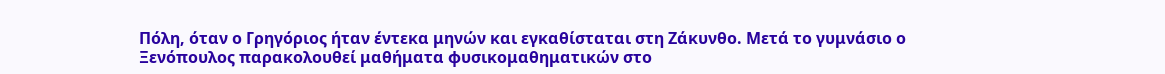Πόλη, όταν ο Γρηγόριος ήταν έντεκα μηνών και εγκαθίσταται στη Ζάκυνθο. Μετά το γυμνάσιο ο Ξενόπουλος παρακολουθεί μαθήματα φυσικομαθηματικών στο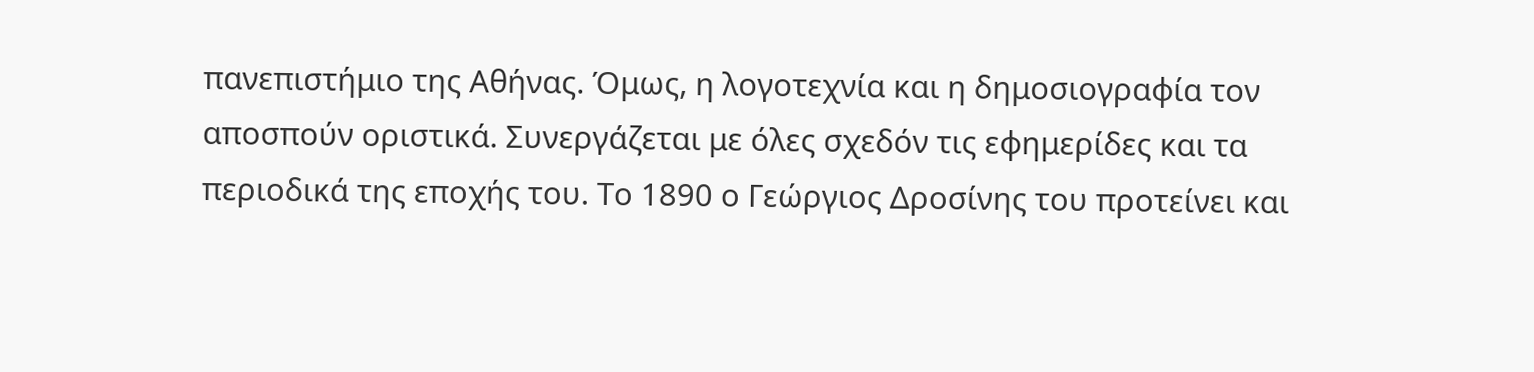πανεπιστήμιο της Αθήνας. Όμως, η λογοτεχνία και η δημοσιογραφία τον αποσπούν οριστικά. Συνεργάζεται με όλες σχεδόν τις εφημερίδες και τα περιοδικά της εποχής του. Το 1890 ο Γεώργιος Δροσίνης του προτείνει και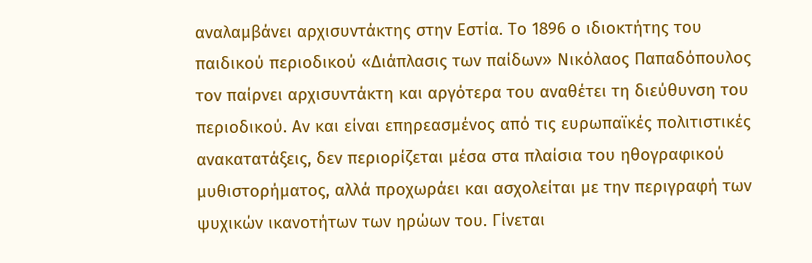αναλαμβάνει αρχισυντάκτης στην Εστία. Το 1896 ο ιδιοκτήτης του παιδικού περιοδικού «Διάπλασις των παίδων» Νικόλαος Παπαδόπουλος τον παίρνει αρχισυντάκτη και αργότερα του αναθέτει τη διεύθυνση του περιοδικού. Αν και είναι επηρεασμένος από τις ευρωπαϊκές πολιτιστικές ανακατατάξεις, δεν περιορίζεται μέσα στα πλαίσια του ηθογραφικού μυθιστορήματος, αλλά προχωράει και ασχολείται με την περιγραφή των ψυχικών ικανοτήτων των ηρώων του. Γίνεται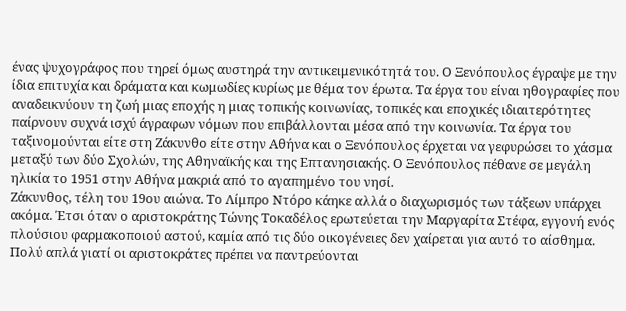ένας ψυχογράφος που τηρεί όμως αυστηρά την αντικειμενικότητά του. Ο Ξενόπουλος έγραψε με την ίδια επιτυχία και δράματα και κωμωδίες κυρίως με θέμα τον έρωτα. Τα έργα του είναι ηθογραφίες που αναδεικνύουν τη ζωή μιας εποχής η μιας τοπικής κοινωνίας, τοπικές και εποχικές ιδιαιτερότητες παίρνουν συχνά ισχύ άγραφων νόμων που επιβάλλονται μέσα από την κοινωνία. Τα έργα του ταξινομούνται είτε στη Ζάκυνθο είτε στην Αθήνα και ο Ξενόπουλος έρχεται να γεφυρώσει το χάσμα μεταξύ των δύο Σχολών, της Αθηναϊκής και της Επτανησιακής. Ο Ξενόπουλος πέθανε σε μεγάλη ηλικία το 1951 στην Αθήνα μακριά από το αγαπημένο του νησί.
Ζάκυνθος, τέλη του 19ου αιώνα. Το Λίμπρο Ντόρο κάηκε αλλά ο διαχωρισμός των τάξεων υπάρχει ακόμα. Έτσι όταν ο αριστοκράτης Τώνης Τοκαδέλος ερωτεύεται την Μαργαρίτα Στέφα, εγγονή ενός πλούσιου φαρμακοποιού αστού, καμία από τις δύο οικογένειες δεν χαίρεται για αυτό το αίσθημα. Πολύ απλά γιατί οι αριστοκράτες πρέπει να παντρεύονται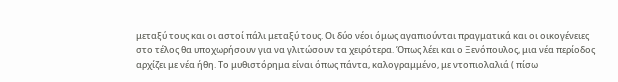μεταξύ τους και οι αστοί πάλι μεταξύ τους. Οι δύο νέοι όμως αγαπιούνται πραγματικά και οι οικογένειες στο τέλος θα υποχωρήσουν για να γλιτώσουν τα χειρότερα. Όπως λέει και ο Ξενόπουλος, μια νέα περίοδος αρχίζει με νέα ήθη. Το μυθιστόρημα είναι όπως πάντα, καλογραμμένο, με ντοπιολαλιά ( πίσω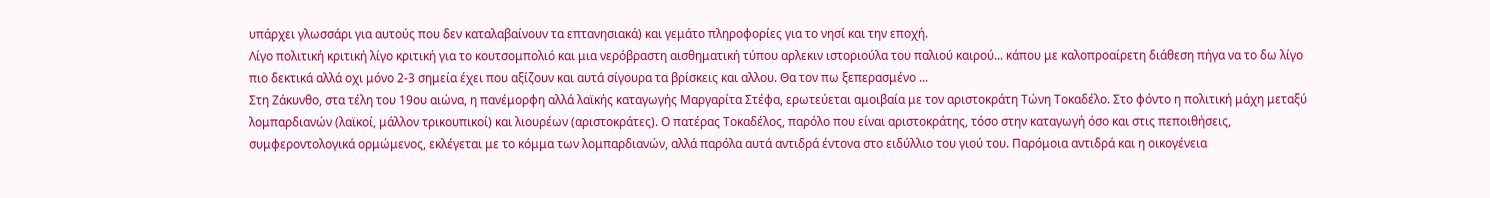υπάρχει γλωσσάρι για αυτούς που δεν καταλαβαίνουν τα επτανησιακά) και γεμάτο πληροφορίες για το νησί και την εποχή.
Λίγο πολιτική κριτική λίγο κριτική για το κουτσομπολιό και μια νερόβραστη αισθηματική τύπου αρλεκιν ιστοριούλα του παλιού καιρού... κάπου με καλοπροαίρετη διάθεση πήγα να το δω λίγο πιο δεκτικά αλλά οχι μόνο 2-3 σημεία έχει που αξίζουν και αυτά σίγουρα τα βρίσκεις και αλλου. Θα τον πω ξεπερασμένο ...
Στη Ζάκυνθο, στα τέλη του 19ου αιώνα, η πανέμορφη αλλά λαϊκής καταγωγής Μαργαρίτα Στέφα, ερωτεύεται αμοιβαία με τον αριστοκράτη Τώνη Τοκαδέλο. Στο φόντο η πολιτική μάχη μεταξύ λομπαρδιανών (λαϊκοί, μάλλον τρικουπικοί) και λιουρέων (αριστοκράτες). Ο πατέρας Τοκαδέλος, παρόλο που είναι αριστοκράτης, τόσο στην καταγωγή όσο και στις πεποιθήσεις, συμφεροντολογικά ορμώμενος, εκλέγεται με το κόμμα των λομπαρδιανών, αλλά παρόλα αυτά αντιδρά έντονα στο ειδύλλιο του γιού του. Παρόμοια αντιδρά και η οικογένεια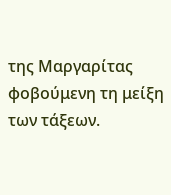της Μαργαρίτας φοβούμενη τη μείξη των τάξεων.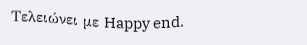Τελειώνει με Happy end.